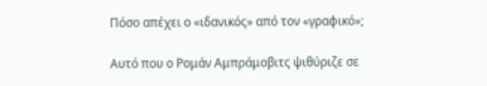Πόσο απέχει ο «ιδανικός» από τον «γραφικό»;

Αυτό που ο Ρομάν Αμπράμοβιτς ψιθύριζε σε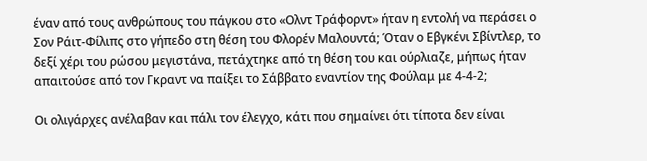έναν από τους ανθρώπους του πάγκου στο «Ολντ Τράφορντ» ήταν η εντολή να περάσει ο Σον Ράιτ-Φίλιπς στο γήπεδο στη θέση του Φλορέν Μαλουντά; Όταν ο Εβγκένι Σβίντλερ, το δεξί χέρι του ρώσου μεγιστάνα, πετάχτηκε από τη θέση του και ούρλιαζε, μήπως ήταν απαιτούσε από τον Γκραντ να παίξει το Σάββατο εναντίον της Φούλαμ με 4-4-2;

Οι ολιγάρχες ανέλαβαν και πάλι τον έλεγχο, κάτι που σημαίνει ότι τίποτα δεν είναι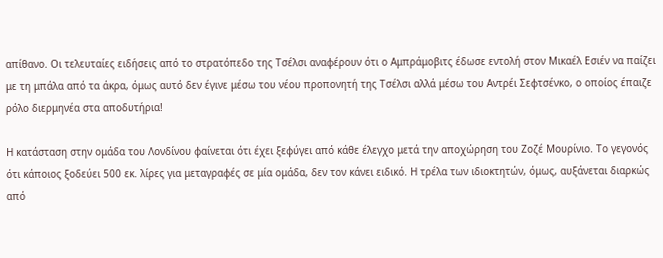απίθανο. Οι τελευταίες ειδήσεις από το στρατόπεδο της Τσέλσι αναφέρουν ότι ο Αμπράμοβιτς έδωσε εντολή στον Μικαέλ Εσιέν να παίζει με τη μπάλα από τα άκρα, όμως αυτό δεν έγινε μέσω του νέου προπονητή της Τσέλσι αλλά μέσω του Αντρέι Σεφτσένκο, ο οποίος έπαιζε ρόλο διερμηνέα στα αποδυτήρια!

Η κατάσταση στην ομάδα του Λονδίνου φαίνεται ότι έχει ξεφύγει από κάθε έλεγχο μετά την αποχώρηση του Ζοζέ Μουρίνιο. Το γεγονός ότι κάποιος ξοδεύει 500 εκ. λίρες για μεταγραφές σε μία ομάδα, δεν τον κάνει ειδικό. Η τρέλα των ιδιοκτητών, όμως, αυξάνεται διαρκώς από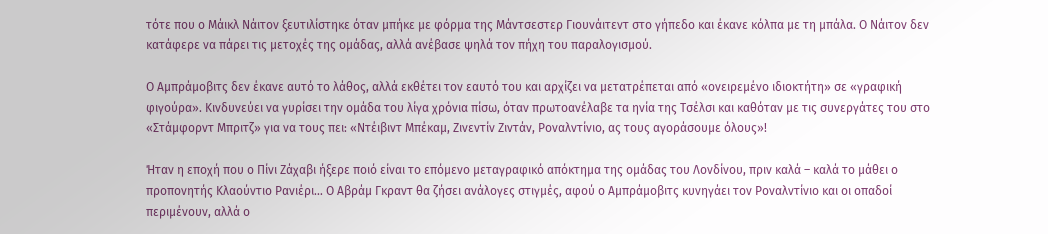τότε που ο Μάικλ Νάιτον ξευτιλίστηκε όταν μπήκε με φόρμα της Μάντσεστερ Γιουνάιτεντ στο γήπεδο και έκανε κόλπα με τη μπάλα. Ο Νάιτον δεν κατάφερε να πάρει τις μετοχές της ομάδας, αλλά ανέβασε ψηλά τον πήχη του παραλογισμού.

Ο Αμπράμοβιτς δεν έκανε αυτό το λάθος, αλλά εκθέτει τον εαυτό του και αρχίζει να μετατρέπεται από «ονειρεμένο ιδιοκτήτη» σε «γραφική φιγούρα». Κινδυνεύει να γυρίσει την ομάδα του λίγα χρόνια πίσω, όταν πρωτοανέλαβε τα ηνία της Τσέλσι και καθόταν με τις συνεργάτες του στο «Στάμφορντ Μπριτζ» για να τους πει: «Ντέιβιντ Μπέκαμ, Ζινεντίν Ζιντάν, Ροναλντίνιο, ας τους αγοράσουμε όλους»!

Ήταν η εποχή που ο Πίνι Ζάχαβι ήξερε ποιό είναι το επόμενο μεταγραφικό απόκτημα της ομάδας του Λονδίνου, πριν καλά – καλά το μάθει ο προπονητής Κλαούντιο Ρανιέρι… Ο Αβράμ Γκραντ θα ζήσει ανάλογες στιγμές, αφού ο Αμπράμοβιτς κυνηγάει τον Ροναλντίνιο και οι οπαδοί περιμένουν, αλλά ο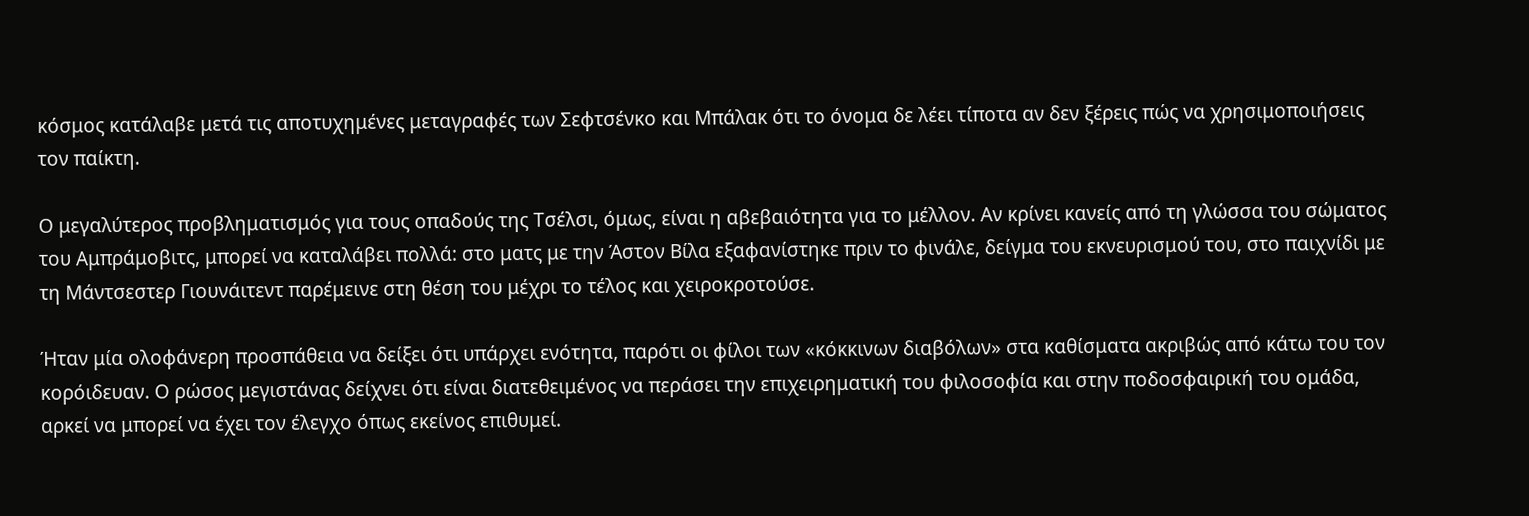κόσμος κατάλαβε μετά τις αποτυχημένες μεταγραφές των Σεφτσένκο και Μπάλακ ότι το όνομα δε λέει τίποτα αν δεν ξέρεις πώς να χρησιμοποιήσεις τον παίκτη.

Ο μεγαλύτερος προβληματισμός για τους οπαδούς της Τσέλσι, όμως, είναι η αβεβαιότητα για το μέλλον. Αν κρίνει κανείς από τη γλώσσα του σώματος του Αμπράμοβιτς, μπορεί να καταλάβει πολλά: στο ματς με την Άστον Βίλα εξαφανίστηκε πριν το φινάλε, δείγμα του εκνευρισμού του, στο παιχνίδι με τη Μάντσεστερ Γιουνάιτεντ παρέμεινε στη θέση του μέχρι το τέλος και χειροκροτούσε.

Ήταν μία ολοφάνερη προσπάθεια να δείξει ότι υπάρχει ενότητα, παρότι οι φίλοι των «κόκκινων διαβόλων» στα καθίσματα ακριβώς από κάτω του τον κορόιδευαν. Ο ρώσος μεγιστάνας δείχνει ότι είναι διατεθειμένος να περάσει την επιχειρηματική του φιλοσοφία και στην ποδοσφαιρική του ομάδα, αρκεί να μπορεί να έχει τον έλεγχο όπως εκείνος επιθυμεί.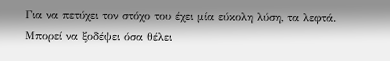Για να πετύχει τον στόχο του έχει μία εύκολη λύση, τα λεφτά. Μπορεί να ξοδέψει όσα θέλει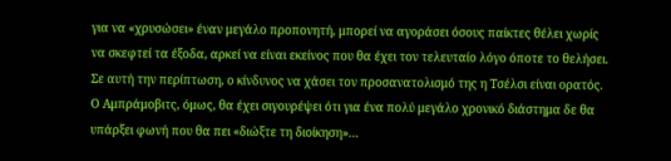για να «χρυσώσει» έναν μεγάλο προπονητή, μπορεί να αγοράσει όσους παίκτες θέλει χωρίς να σκεφτεί τα έξοδα, αρκεί να είναι εκείνος που θα έχει τον τελευταίο λόγο όποτε το θελήσει. Σε αυτή την περίπτωση, ο κίνδυνος να χάσει τον προσανατολισμό της η Τσέλσι είναι ορατός. Ο Αμπράμοβιτς, όμως, θα έχει σιγουρέψει ότι για ένα πολύ μεγάλο χρονικό διάστημα δε θα υπάρξει φωνή που θα πει «διώξτε τη διοίκηση»…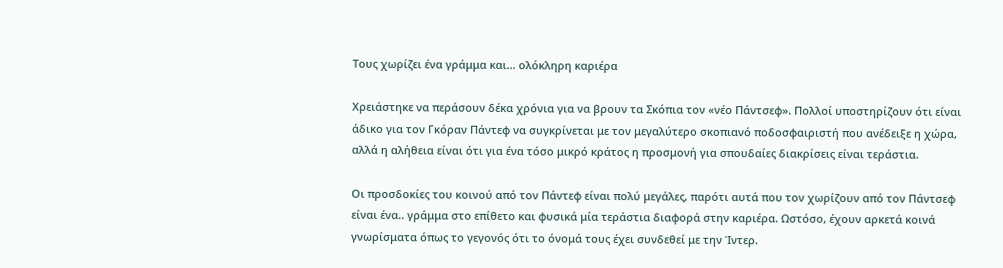Τους χωρίζει ένα γράμμα και... ολόκληρη καριέρα

Χρειάστηκε να περάσουν δέκα χρόνια για να βρουν τα Σκόπια τον «νέο Πάντσεφ». Πολλοί υποστηρίζουν ότι είναι άδικο για τον Γκόραν Πάντεφ να συγκρίνεται με τον μεγαλύτερο σκοπιανό ποδοσφαιριστή που ανέδειξε η χώρα, αλλά η αλήθεια είναι ότι για ένα τόσο μικρό κράτος η προσμονή για σπουδαίες διακρίσεις είναι τεράστια.

Οι προσδοκίες του κοινού από τον Πάντεφ είναι πολύ μεγάλες, παρότι αυτά που τον χωρίζουν από τον Πάντσεφ είναι ένα.. γράμμα στο επίθετο και φυσικά μία τεράστια διαφορά στην καριέρα. Ωστόσο, έχουν αρκετά κοινά γνωρίσματα όπως το γεγονός ότι το όνομά τους έχει συνδεθεί με την Ίντερ.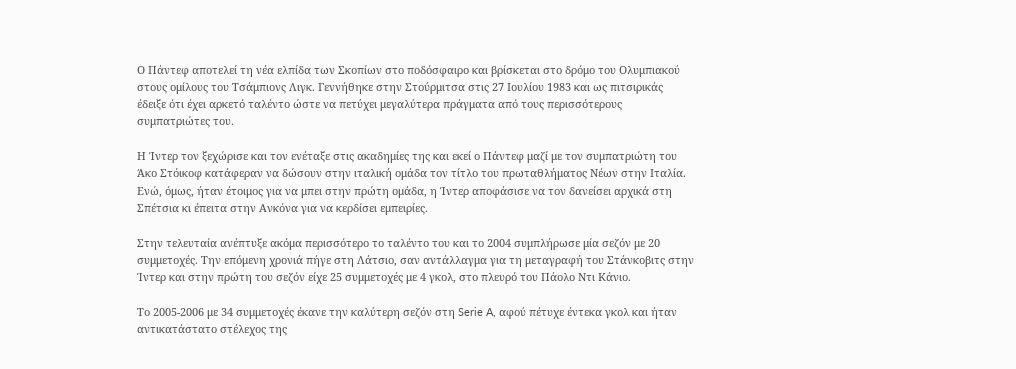Ο Πάντεφ αποτελεί τη νέα ελπίδα των Σκοπίων στο ποδόσφαιρο και βρίσκεται στο δρόμο του Ολυμπιακού στους ομίλους του Τσάμπιονς Λιγκ. Γεννήθηκε στην Στούρμιτσα στις 27 Ιουλίου 1983 και ως πιτσιρικάς έδειξε ότι έχει αρκετό ταλέντο ώστε να πετύχει μεγαλύτερα πράγματα από τους περισσότερους συμπατριώτες του.

Η Ίντερ τον ξεχώρισε και τον ενέταξε στις ακαδημίες της και εκεί ο Πάντεφ μαζί με τον συμπατριώτη του Άκο Στόικοφ κατάφεραν να δώσουν στην ιταλική ομάδα τον τίτλο του πρωταθλήματος Νέων στην Ιταλία. Ενώ, όμως, ήταν έτοιμος για να μπει στην πρώτη ομάδα, η Ίντερ αποφάσισε να τον δανείσει αρχικά στη Σπέτσια κι έπειτα στην Ανκόνα για να κερδίσει εμπειρίες.

Στην τελευταία ανέπτυξε ακόμα περισσότερο το ταλέντο του και το 2004 συμπλήρωσε μία σεζόν με 20 συμμετοχές. Την επόμενη χρονιά πήγε στη Λάτσιο, σαν αντάλλαγμα για τη μεταγραφή του Στάνκοβιτς στην Ίντερ και στην πρώτη του σεζόν είχε 25 συμμετοχές με 4 γκολ, στο πλευρό του Πάολο Ντι Κάνιο.

Το 2005-2006 με 34 συμμετοχές έκανε την καλύτερη σεζόν στη Serie A, αφού πέτυχε έντεκα γκολ και ήταν αντικατάστατο στέλεχος της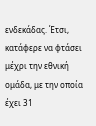ενδεκάδας. Έτσι, κατάφερε να φτάσει μέχρι την εθνική ομάδα, με την οποία έχει 31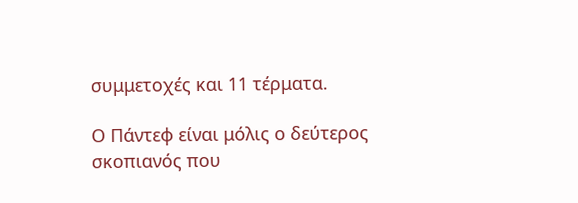συμμετοχές και 11 τέρματα.

Ο Πάντεφ είναι μόλις ο δεύτερος σκοπιανός που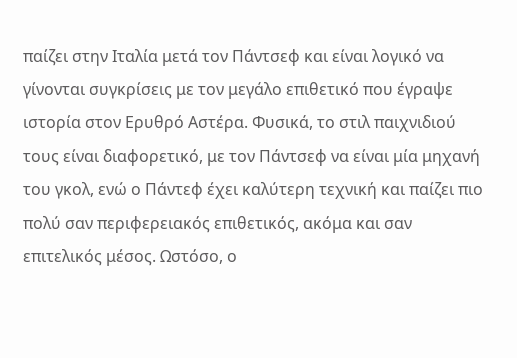παίζει στην Ιταλία μετά τον Πάντσεφ και είναι λογικό να γίνονται συγκρίσεις με τον μεγάλο επιθετικό που έγραψε ιστορία στον Ερυθρό Αστέρα. Φυσικά, το στιλ παιχνιδιού τους είναι διαφορετικό, με τον Πάντσεφ να είναι μία μηχανή του γκολ, ενώ ο Πάντεφ έχει καλύτερη τεχνική και παίζει πιο πολύ σαν περιφερειακός επιθετικός, ακόμα και σαν επιτελικός μέσος. Ωστόσο, ο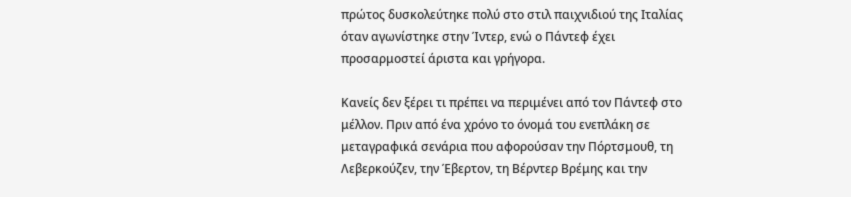πρώτος δυσκολεύτηκε πολύ στο στιλ παιχνιδιού της Ιταλίας όταν αγωνίστηκε στην Ίντερ, ενώ ο Πάντεφ έχει προσαρμοστεί άριστα και γρήγορα.

Κανείς δεν ξέρει τι πρέπει να περιμένει από τον Πάντεφ στο μέλλον. Πριν από ένα χρόνο το όνομά του ενεπλάκη σε μεταγραφικά σενάρια που αφορούσαν την Πόρτσμουθ, τη Λεβερκούζεν, την Έβερτον, τη Βέρντερ Βρέμης και την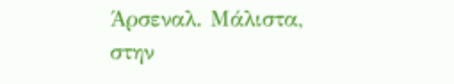Άρσεναλ. Μάλιστα, στην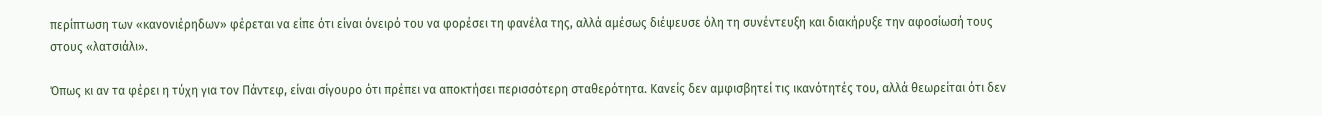περίπτωση των «κανονιέρηδων» φέρεται να είπε ότι είναι όνειρό του να φορέσει τη φανέλα της, αλλά αμέσως διέψευσε όλη τη συνέντευξη και διακήρυξε την αφοσίωσή τους στους «λατσιάλι».

Όπως κι αν τα φέρει η τύχη για τον Πάντεφ, είναι σίγουρο ότι πρέπει να αποκτήσει περισσότερη σταθερότητα. Κανείς δεν αμφισβητεί τις ικανότητές του, αλλά θεωρείται ότι δεν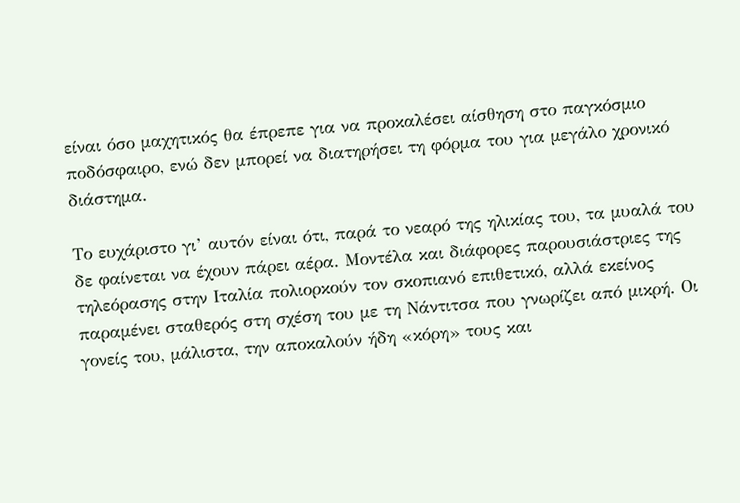είναι όσο μαχητικός θα έπρεπε για να προκαλέσει αίσθηση στο παγκόσμιο ποδόσφαιρο, ενώ δεν μπορεί να διατηρήσει τη φόρμα του για μεγάλο χρονικό διάστημα.

Το ευχάριστο γι’ αυτόν είναι ότι, παρά το νεαρό της ηλικίας του, τα μυαλά του δε φαίνεται να έχουν πάρει αέρα. Μοντέλα και διάφορες παρουσιάστριες της τηλεόρασης στην Ιταλία πολιορκούν τον σκοπιανό επιθετικό, αλλά εκείνος παραμένει σταθερός στη σχέση του με τη Νάντιτσα που γνωρίζει από μικρή. Οι γονείς του, μάλιστα, την αποκαλούν ήδη «κόρη» τους και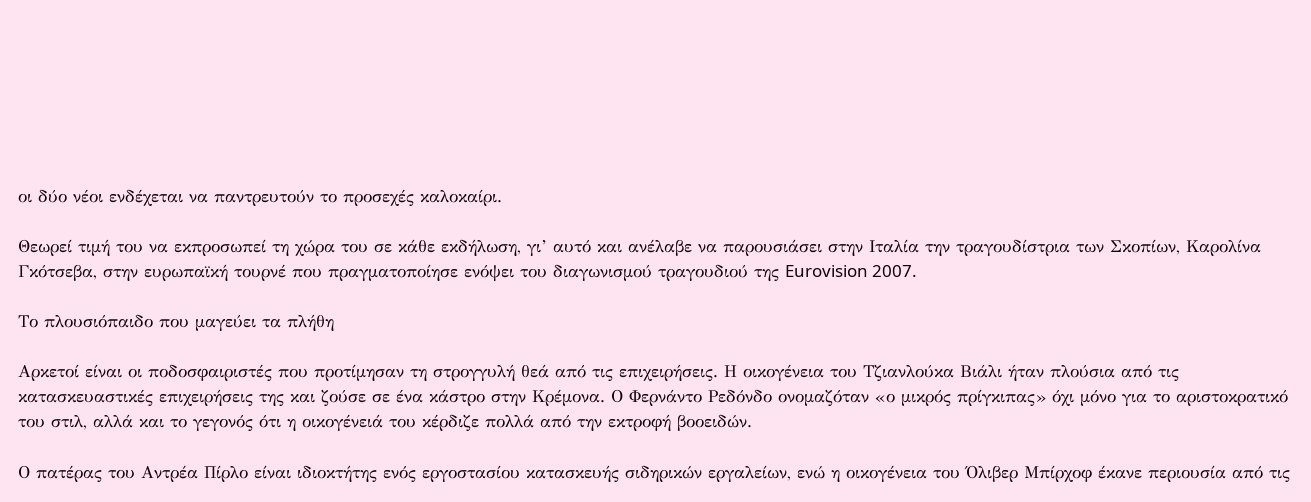οι δύο νέοι ενδέχεται να παντρευτούν το προσεχές καλοκαίρι.

Θεωρεί τιμή του να εκπροσωπεί τη χώρα του σε κάθε εκδήλωση, γι’ αυτό και ανέλαβε να παρουσιάσει στην Ιταλία την τραγουδίστρια των Σκοπίων, Καρολίνα Γκότσεβα, στην ευρωπαϊκή τουρνέ που πραγματοποίησε ενόψει του διαγωνισμού τραγουδιού της Eurovision 2007.

Το πλουσιόπαιδο που μαγεύει τα πλήθη

Αρκετοί είναι οι ποδοσφαιριστές που προτίμησαν τη στρογγυλή θεά από τις επιχειρήσεις. Η οικογένεια του Τζιανλούκα Βιάλι ήταν πλούσια από τις κατασκευαστικές επιχειρήσεις της και ζούσε σε ένα κάστρο στην Κρέμονα. Ο Φερνάντο Ρεδόνδο ονομαζόταν «ο μικρός πρίγκιπας» όχι μόνο για το αριστοκρατικό του στιλ, αλλά και το γεγονός ότι η οικογένειά του κέρδιζε πολλά από την εκτροφή βοοειδών.

Ο πατέρας του Αντρέα Πίρλο είναι ιδιοκτήτης ενός εργοστασίου κατασκευής σιδηρικών εργαλείων, ενώ η οικογένεια του Όλιβερ Μπίρχοφ έκανε περιουσία από τις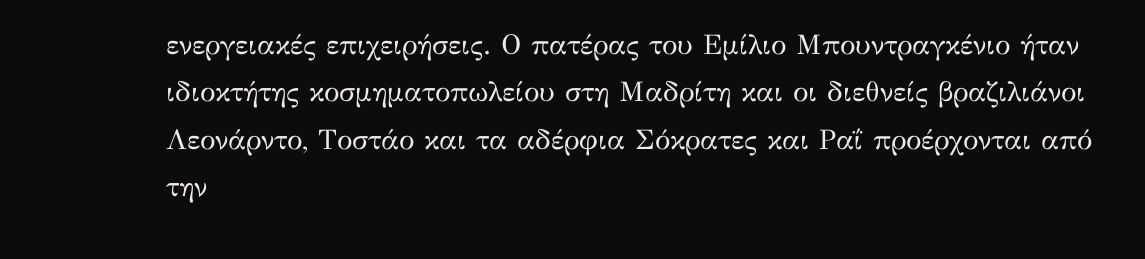ενεργειακές επιχειρήσεις. Ο πατέρας του Εμίλιο Μπουντραγκένιο ήταν ιδιοκτήτης κοσμηματοπωλείου στη Μαδρίτη και οι διεθνείς βραζιλιάνοι Λεονάρντο, Τοστάο και τα αδέρφια Σόκρατες και Ραΐ προέρχονται από την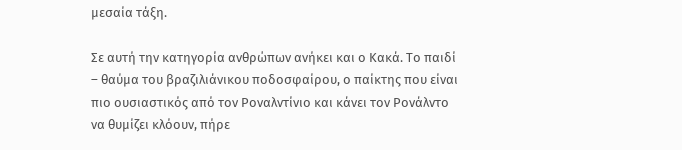μεσαία τάξη.

Σε αυτή την κατηγορία ανθρώπων ανήκει και ο Κακά. Το παιδί – θαύμα του βραζιλιάνικου ποδοσφαίρου, ο παίκτης που είναι πιο ουσιαστικός από τον Ροναλντίνιο και κάνει τον Ρονάλντο να θυμίζει κλόουν, πήρε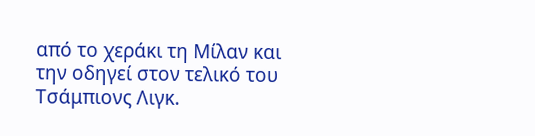από το χεράκι τη Μίλαν και την οδηγεί στον τελικό του Τσάμπιονς Λιγκ.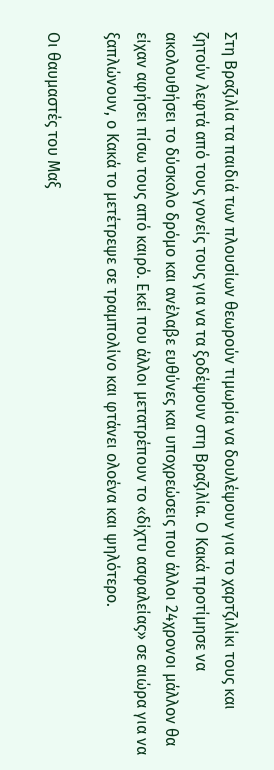Στη Βραζιλία τα παιδιά των πλουσίων θεωρούν τιμωρία να δουλέψουν για το χαρτζιλίκι τους και ζητούν λεφτά από τους γονείς τους για να τα ξοδέψουν στη Βραζιλία. Ο Κακά προτίμησε να ακολουθήσει το δύσκολο δρόμο και ανέλαβε ευθύνες και υποχρεώσεις που άλλοι 24χρονοι μάλλον θα είχαν αφήσει πίσω τους από καιρό. Εκεί που άλλοι μετατρέπουν το «δίχτυ ασφαλείας» σε αιώρα για να ξαπλώνουν, ο Κακά το μετέτρεψε σε τραμπολίνο και φτάνει ολοένα και ψηλότερο.

Οι θαυμαστές του Μαξ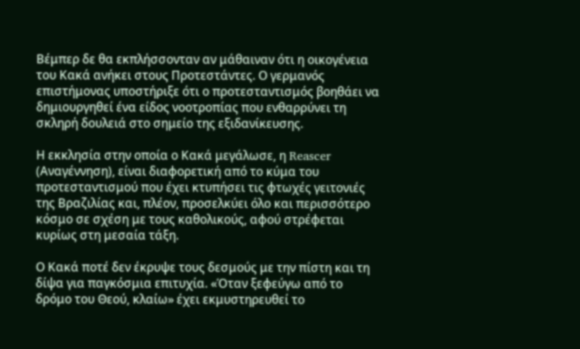Βέμπερ δε θα εκπλήσσονταν αν μάθαιναν ότι η οικογένεια του Κακά ανήκει στους Προτεστάντες. Ο γερμανός επιστήμονας υποστήριξε ότι ο προτεσταντισμός βοηθάει να δημιουργηθεί ένα είδος νοοτροπίας που ενθαρρύνει τη σκληρή δουλειά στο σημείο της εξιδανίκευσης.

Η εκκλησία στην οποία ο Κακά μεγάλωσε, η Reascer (Αναγέννηση), είναι διαφορετική από το κύμα του προτεσταντισμού που έχει κτυπήσει τις φτωχές γειτονιές της Βραζιλίας και, πλέον, προσελκύει όλο και περισσότερο κόσμο σε σχέση με τους καθολικούς, αφού στρέφεται κυρίως στη μεσαία τάξη.

Ο Κακά ποτέ δεν έκρυψε τους δεσμούς με την πίστη και τη δίψα για παγκόσμια επιτυχία. «Όταν ξεφεύγω από το δρόμο του Θεού, κλαίω» έχει εκμυστηρευθεί το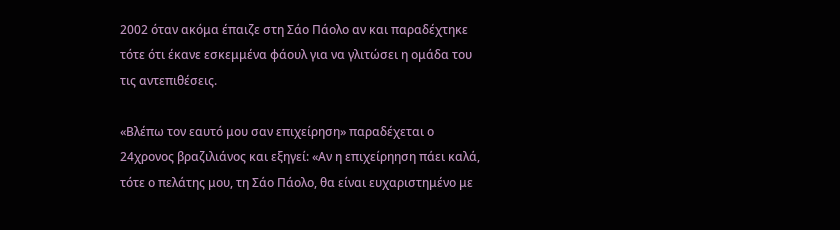2002 όταν ακόμα έπαιζε στη Σάο Πάολο αν και παραδέχτηκε τότε ότι έκανε εσκεμμένα φάουλ για να γλιτώσει η ομάδα του τις αντεπιθέσεις.

«Βλέπω τον εαυτό μου σαν επιχείρηση» παραδέχεται ο 24χρονος βραζιλιάνος και εξηγεί: «Αν η επιχείρηηση πάει καλά, τότε ο πελάτης μου, τη Σάο Πάολο, θα είναι ευχαριστημένο με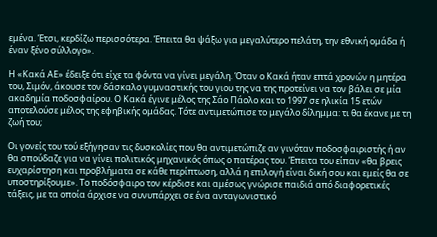εμένα. Έτσι, κερδίζω περισσότερα. Έπειτα θα ψάξω για μεγαλύτερο πελάτη, την εθνική ομάδα ή έναν ξένο σύλλογο».

Η «Κακά ΑΕ» έδειξε ότι είχε τα φόντα να γίνει μεγάλη. Όταν ο Κακά ήταν επτά χρονών η μητέρα του, Σιμόν, άκουσε τον δάσκαλο γυμναστικής του γιου της να της προτείνει να τον βάλει σε μία ακαδημία ποδοσφαίρου. Ο Κακά έγινε μέλος της Σάο Πάολο και το 1997 σε ηλικία 15 ετών αποτελούσε μέλος της εφηβικής ομάδας. Τότε αντιμετώπισε το μεγάλο δίλημμα: τι θα έκανε με τη ζωή του;

Οι γονείς του τού εξήγησαν τις δυσκολίες που θα αντιμετώπιζε αν γινόταν ποδοσφαιριστής ή αν θα σπούδαζε για να γίνει πολιτικός μηχανικός όπως ο πατέρας του. Έπειτα του είπαν «θα βρεις ευχαρίστηση και προβλήματα σε κάθε περίπτωση, αλλά η επιλογή είναι δική σου και εμείς θα σε υποστηρίξουμε». Το ποδόσφαιρο τον κέρδισε και αμέσως γνώρισε παιδιά από διαφορετικές τάξεις, με τα οποία άρχισε να συνυπάρχει σε ένα ανταγωνιστικό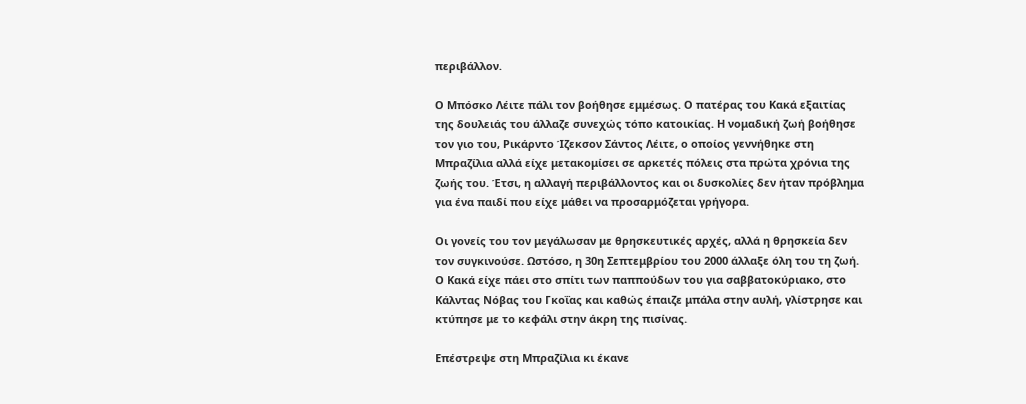περιβάλλον.

Ο Μπόσκο Λέιτε πάλι τον βοήθησε εμμέσως. Ο πατέρας του Κακά εξαιτίας της δουλειάς του άλλαζε συνεχώς τόπο κατοικίας. Η νομαδική ζωή βοήθησε τον γιο του, Ρικάρντο Ίζεκσον Σάντος Λέιτε, ο οποίος γεννήθηκε στη Μπραζίλια αλλά είχε μετακομίσει σε αρκετές πόλεις στα πρώτα χρόνια της ζωής του. Έτσι, η αλλαγή περιβάλλοντος και οι δυσκολίες δεν ήταν πρόβλημα για ένα παιδί που είχε μάθει να προσαρμόζεται γρήγορα.

Οι γονείς του τον μεγάλωσαν με θρησκευτικές αρχές, αλλά η θρησκεία δεν τον συγκινούσε. Ωστόσο, η 30η Σεπτεμβρίου του 2000 άλλαξε όλη του τη ζωή. Ο Κακά είχε πάει στο σπίτι των παππούδων του για σαββατοκύριακο, στο Κάλντας Νόβας του Γκοΐας και καθώς έπαιζε μπάλα στην αυλή, γλίστρησε και κτύπησε με το κεφάλι στην άκρη της πισίνας.

Επέστρεψε στη Μπραζίλια κι έκανε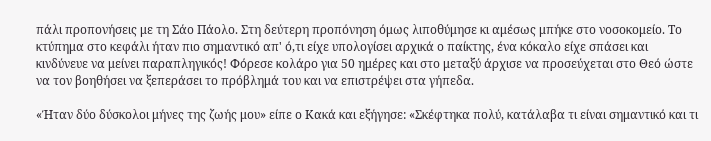πάλι προπονήσεις με τη Σάο Πάολο. Στη δεύτερη προπόνηση όμως λιποθύμησε κι αμέσως μπήκε στο νοσοκομείο. Το κτύπημα στο κεφάλι ήταν πιο σημαντικό απ' ό,τι είχε υπολογίσει αρχικά ο παίκτης, ένα κόκαλο είχε σπάσει και κινδύνευε να μείνει παραπληγικός! Φόρεσε κολάρο για 50 ημέρες και στο μεταξύ άρχισε να προσεύχεται στο Θεό ώστε να τον βοηθήσει να ξεπεράσει το πρόβλημά του και να επιστρέψει στα γήπεδα.

«Ήταν δύο δύσκολοι μήνες της ζωής μου» είπε ο Κακά και εξήγησε: «Σκέφτηκα πολύ, κατάλαβα τι είναι σημαντικό και τι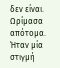δεν είναι. Ωρίμασα απότομα. Ήταν μία στιγμή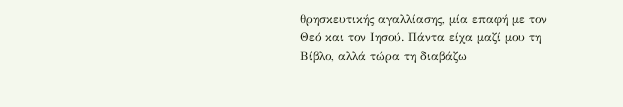θρησκευτικής αγαλλίασης, μία επαφή με τον Θεό και τον Ιησού. Πάντα είχα μαζί μου τη Βίβλο, αλλά τώρα τη διαβάζω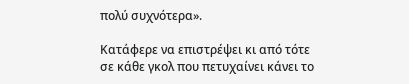πολύ συχνότερα».

Κατάφερε να επιστρέψει κι από τότε σε κάθε γκολ που πετυχαίνει κάνει το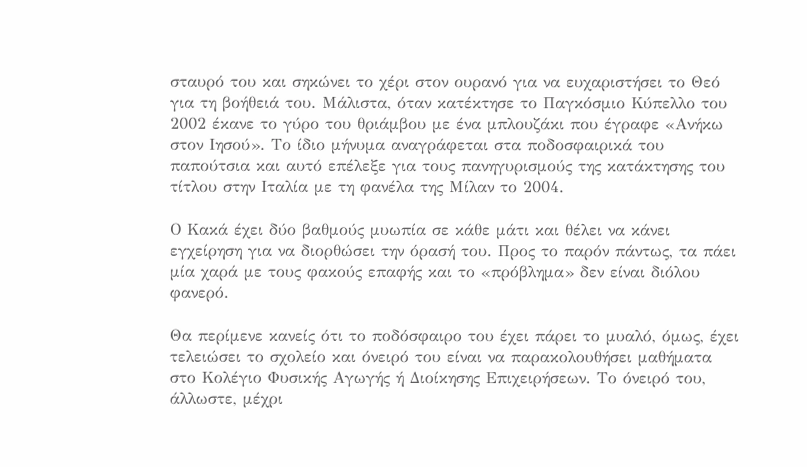σταυρό του και σηκώνει το χέρι στον ουρανό για να ευχαριστήσει το Θεό για τη βοήθειά του. Μάλιστα, όταν κατέκτησε το Παγκόσμιο Κύπελλο του 2002 έκανε το γύρο του θριάμβου με ένα μπλουζάκι που έγραφε «Ανήκω στον Ιησού». Το ίδιο μήνυμα αναγράφεται στα ποδοσφαιρικά του παπούτσια και αυτό επέλεξε για τους πανηγυρισμούς της κατάκτησης του τίτλου στην Ιταλία με τη φανέλα της Μίλαν το 2004.

Ο Κακά έχει δύο βαθμούς μυωπία σε κάθε μάτι και θέλει να κάνει εγχείρηση για να διορθώσει την όρασή του. Προς το παρόν πάντως, τα πάει μία χαρά με τους φακούς επαφής και το «πρόβλημα» δεν είναι διόλου φανερό.

Θα περίμενε κανείς ότι το ποδόσφαιρο του έχει πάρει το μυαλό, όμως, έχει τελειώσει το σχολείο και όνειρό του είναι να παρακολουθήσει μαθήματα στο Κολέγιο Φυσικής Αγωγής ή Διοίκησης Επιχειρήσεων. Το όνειρό του, άλλωστε, μέχρι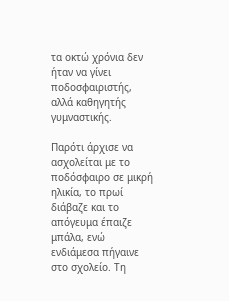τα οκτώ χρόνια δεν ήταν να γίνει ποδοσφαιριστής, αλλά καθηγητής γυμναστικής.

Παρότι άρχισε να ασχολείται με το ποδόσφαιρο σε μικρή ηλικία, το πρωί διάβαζε και το απόγευμα έπαιζε μπάλα, ενώ ενδιάμεσα πήγαινε στο σχολείο. Τη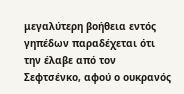μεγαλύτερη βοήθεια εντός γηπέδων παραδέχεται ότι την έλαβε από τον Σεφτσένκο, αφού ο ουκρανός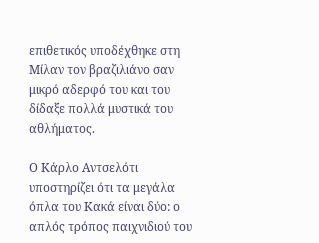επιθετικός υποδέχθηκε στη Μίλαν τον βραζιλιάνο σαν μικρό αδερφό του και του δίδαξε πολλά μυστικά του αθλήματος.

Ο Κάρλο Αντσελότι υποστηρίζει ότι τα μεγάλα όπλα του Κακά είναι δύο: ο απλός τρόπος παιχνιδιού του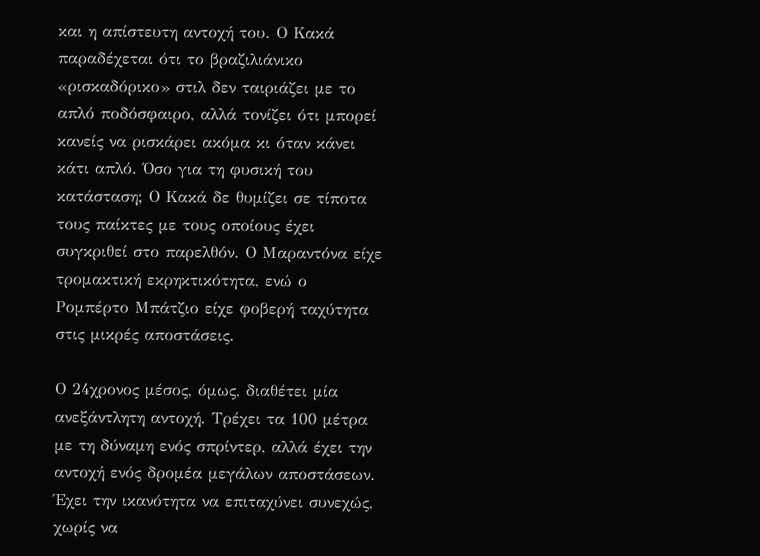και η απίστευτη αντοχή του. Ο Κακά παραδέχεται ότι το βραζιλιάνικο «ρισκαδόρικο» στιλ δεν ταιριάζει με το απλό ποδόσφαιρο, αλλά τονίζει ότι μπορεί κανείς να ρισκάρει ακόμα κι όταν κάνει κάτι απλό. Όσο για τη φυσική του κατάσταση; Ο Κακά δε θυμίζει σε τίποτα τους παίκτες με τους οποίους έχει συγκριθεί στο παρελθόν. Ο Μαραντόνα είχε τρομακτική εκρηκτικότητα, ενώ ο Ρομπέρτο Μπάτζιο είχε φοβερή ταχύτητα στις μικρές αποστάσεις.

Ο 24χρονος μέσος, όμως, διαθέτει μία ανεξάντλητη αντοχή. Τρέχει τα 100 μέτρα με τη δύναμη ενός σπρίντερ, αλλά έχει την αντοχή ενός δρομέα μεγάλων αποστάσεων. Έχει την ικανότητα να επιταχύνει συνεχώς, χωρίς να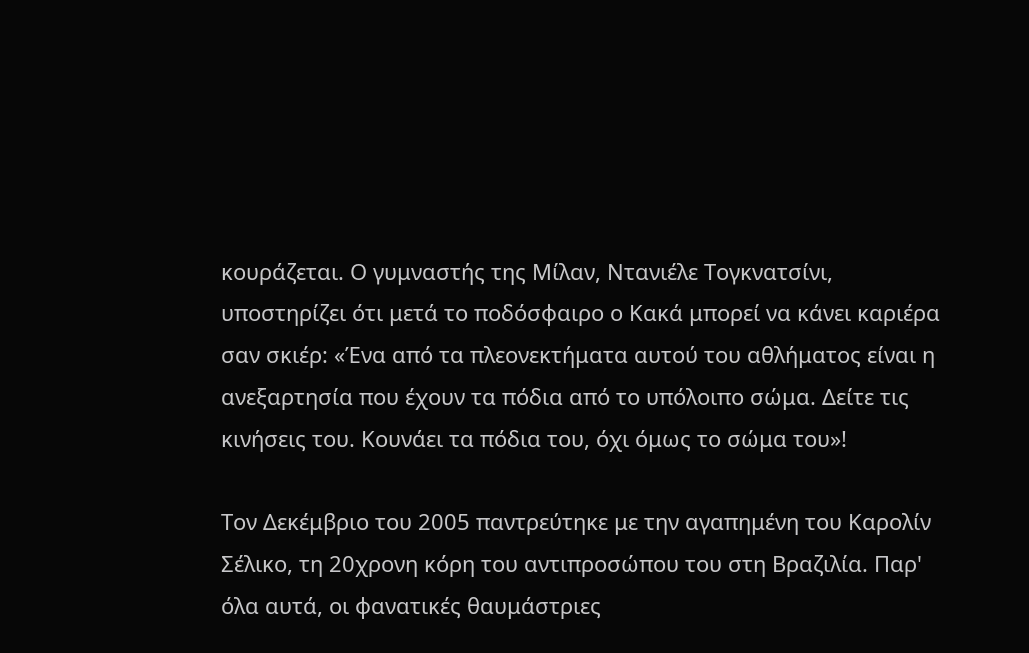κουράζεται. Ο γυμναστής της Μίλαν, Ντανιέλε Τογκνατσίνι, υποστηρίζει ότι μετά το ποδόσφαιρο ο Κακά μπορεί να κάνει καριέρα σαν σκιέρ: «Ένα από τα πλεονεκτήματα αυτού του αθλήματος είναι η ανεξαρτησία που έχουν τα πόδια από το υπόλοιπο σώμα. Δείτε τις κινήσεις του. Κουνάει τα πόδια του, όχι όμως το σώμα του»!

Τον Δεκέμβριο του 2005 παντρεύτηκε με την αγαπημένη του Καρολίν Σέλικο, τη 20χρονη κόρη του αντιπροσώπου του στη Βραζιλία. Παρ' όλα αυτά, οι φανατικές θαυμάστριες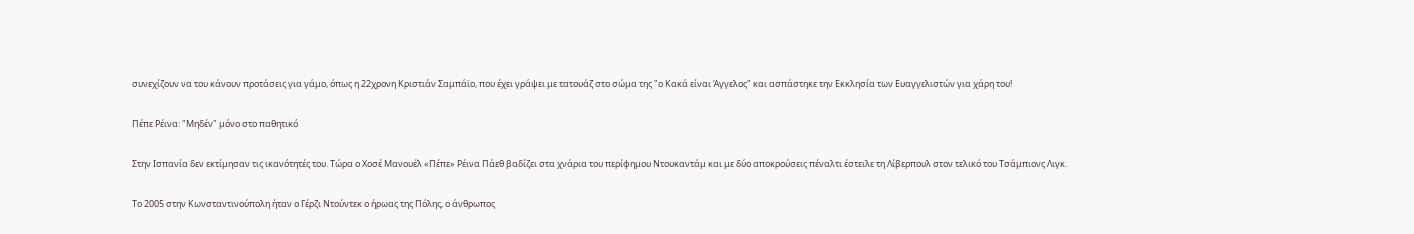συνεχίζουν να του κάνουν προτάσεις για γάμο, όπως η 22χρονη Κριστιάν Σαμπάϊο, που έχει γράψει με τατουάζ στο σώμα της "ο Κακά είναι Άγγελος" και ασπάστηκε την Εκκλησία των Ευαγγελιστών για χάρη του!

Πέπε Ρέινα: "Μηδέν" μόνο στο παθητικό

Στην Ισπανία δεν εκτίμησαν τις ικανότητές του. Τώρα ο Χοσέ Μανουέλ «Πέπε» Ρέινα Πάεθ βαδίζει στα χνάρια του περίφημου Ντουκαντάμ και με δύο αποκρούσεις πέναλτι έστειλε τη Λίβερπουλ στον τελικό του Τσάμπιονς Λιγκ.

Το 2005 στην Κωνσταντινούπολη ήταν ο Γέρζι Ντούντεκ ο ήρωας της Πόλης, ο άνθρωπος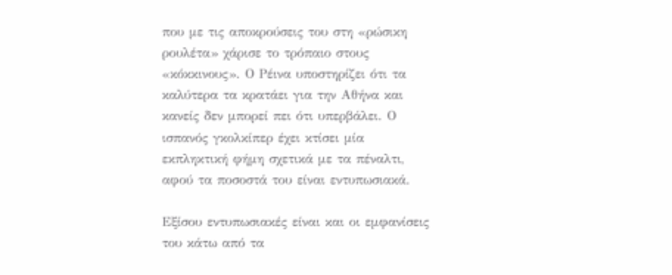που με τις αποκρούσεις του στη «ρώσικη ρουλέτα» χάρισε το τρόπαιο στους «κόκκινους». Ο Ρέινα υποστηρίζει ότι τα καλύτερα τα κρατάει για την Αθήνα και κανείς δεν μπορεί πει ότι υπερβάλει. Ο ισπανός γκολκίπερ έχει κτίσει μία εκπληκτική φήμη σχετικά με τα πέναλτι, αφού τα ποσοστά του είναι εντυπωσιακά.

Εξίσου εντυπωσιακές είναι και οι εμφανίσεις του κάτω από τα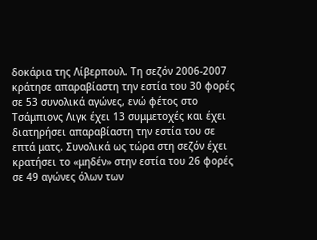δοκάρια της Λίβερπουλ. Τη σεζόν 2006-2007 κράτησε απαραβίαστη την εστία του 30 φορές σε 53 συνολικά αγώνες, ενώ φέτος στο Τσάμπιονς Λιγκ έχει 13 συμμετοχές και έχει διατηρήσει απαραβίαστη την εστία του σε επτά ματς. Συνολικά ως τώρα στη σεζόν έχει κρατήσει το «μηδέν» στην εστία του 26 φορές σε 49 αγώνες όλων των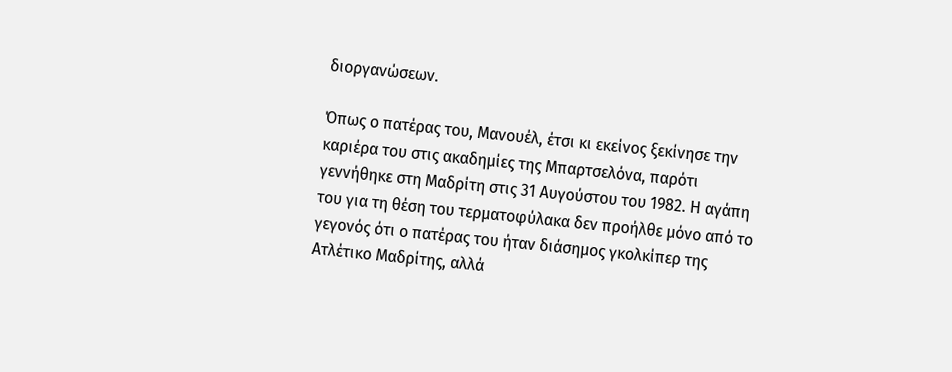διοργανώσεων.

Όπως ο πατέρας του, Μανουέλ, έτσι κι εκείνος ξεκίνησε την καριέρα του στις ακαδημίες της Μπαρτσελόνα, παρότι γεννήθηκε στη Μαδρίτη στις 31 Αυγούστου του 1982. Η αγάπη του για τη θέση του τερματοφύλακα δεν προήλθε μόνο από το γεγονός ότι ο πατέρας του ήταν διάσημος γκολκίπερ της Ατλέτικο Μαδρίτης, αλλά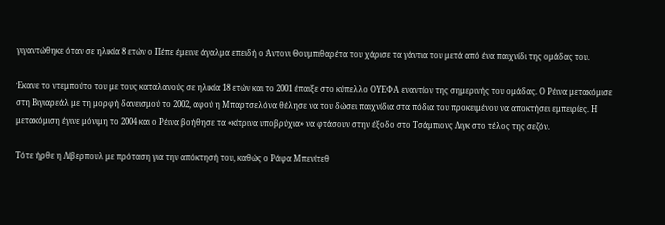γιγαντώθηκε όταν σε ηλικία 8 ετών ο Πέπε έμεινε άγαλμα επειδή ο Άντονι Θουμπιθαρέτα του χάρισε τα γάντια του μετά από ένα παιχνίδι της ομάδας του.

Έκανε το ντεμπούτο του με τους καταλανούς σε ηλικία 18 ετών και το 2001 έπαιξε στο κύπελλο ΟΥΕΦΑ εναντίον της σημερινής του ομάδας. Ο Ρέινα μετακόμισε στη Βιγιαρεάλ με τη μορφή δανεισμού το 2002, αφού η Μπαρτσελόνα θέλησε να του δώσει παιχνίδια στα πόδια του προκειμένου να αποκτήσει εμπειρίες. Η μετακόμιση έγινε μόνιμη το 2004 και ο Ρέινα βοήθησε τα «κίτρινα υποβρύχια» να φτάσουν στην έξοδο στο Τσάμπιονς Λιγκ στο τέλος της σεζόν.

Τότε ήρθε η Λίβερπουλ με πρόταση για την απόκτησή του, καθώς ο Ράφα Μπενίτεθ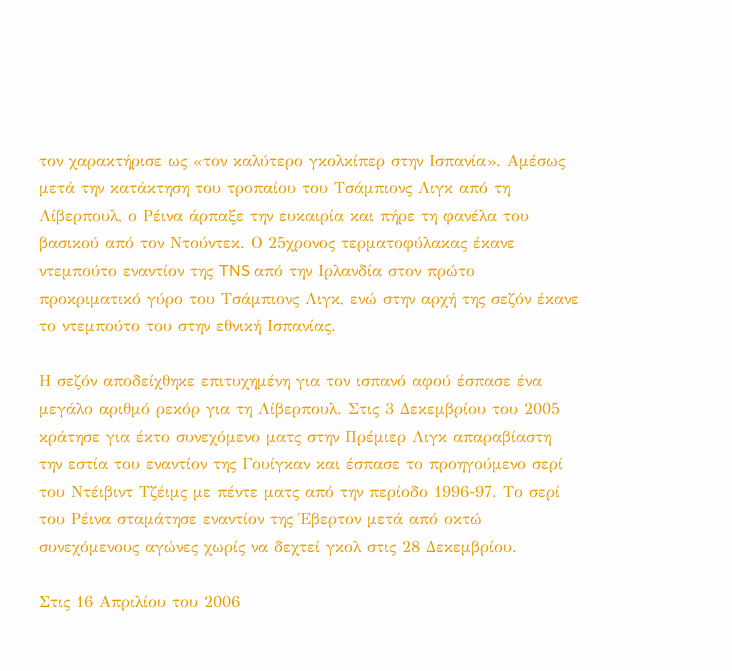τον χαρακτήρισε ως «τον καλύτερο γκολκίπερ στην Ισπανία». Αμέσως μετά την κατάκτηση του τροπαίου του Τσάμπιονς Λιγκ από τη Λίβερπουλ, ο Ρέινα άρπαξε την ευκαιρία και πήρε τη φανέλα του βασικού από τον Ντούντεκ. Ο 25χρονος τερματοφύλακας έκανε ντεμπούτο εναντίον της TNS από την Ιρλανδία στον πρώτο προκριματικό γύρο του Τσάμπιονς Λιγκ, ενώ στην αρχή της σεζόν έκανε το ντεμπούτο του στην εθνική Ισπανίας.

Η σεζόν αποδείχθηκε επιτυχημένη για τον ισπανό αφού έσπασε ένα μεγάλο αριθμό ρεκόρ για τη Λίβερπουλ. Στις 3 Δεκεμβρίου του 2005 κράτησε για έκτο συνεχόμενο ματς στην Πρέμιερ Λιγκ απαραβίαστη την εστία του εναντίον της Γουίγκαν και έσπασε το προηγούμενο σερί του Ντέιβιντ Τζέιμς με πέντε ματς από την περίοδο 1996-97. Το σερί του Ρέινα σταμάτησε εναντίον της Έβερτον μετά από οκτώ συνεχόμενους αγώνες χωρίς να δεχτεί γκολ στις 28 Δεκεμβρίου.

Στις 16 Απριλίου του 2006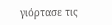γιόρτασε τις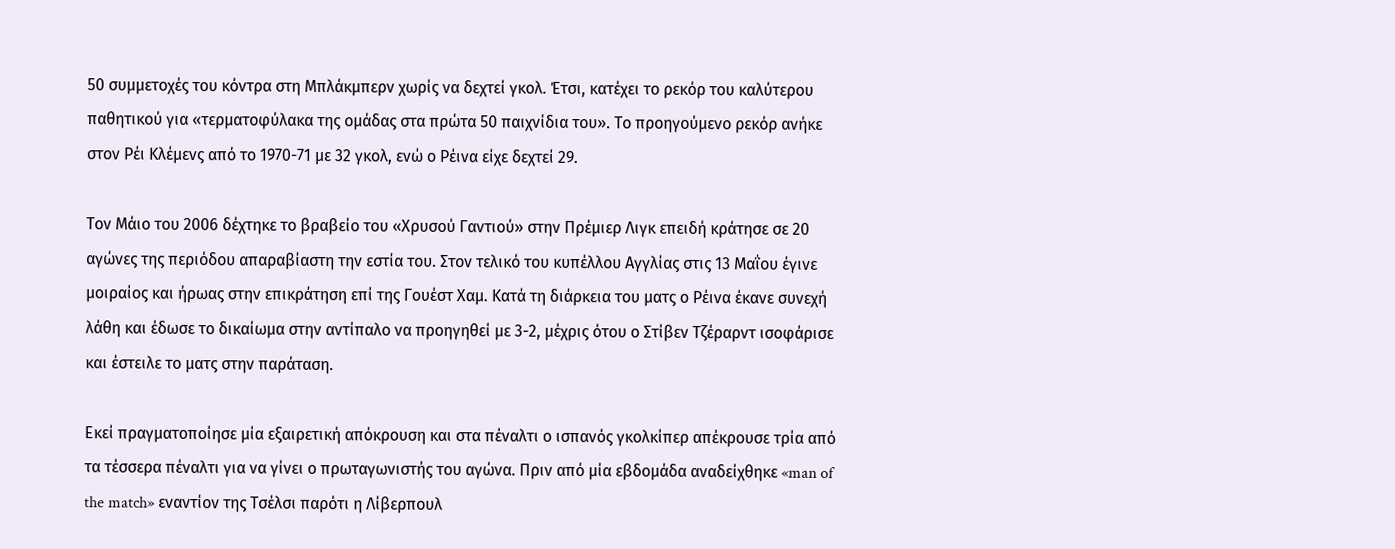50 συμμετοχές του κόντρα στη Μπλάκμπερν χωρίς να δεχτεί γκολ. Έτσι, κατέχει το ρεκόρ του καλύτερου παθητικού για «τερματοφύλακα της ομάδας στα πρώτα 50 παιχνίδια του». Το προηγούμενο ρεκόρ ανήκε στον Ρέι Κλέμενς από το 1970-71 με 32 γκολ, ενώ ο Ρέινα είχε δεχτεί 29.

Τον Μάιο του 2006 δέχτηκε το βραβείο του «Χρυσού Γαντιού» στην Πρέμιερ Λιγκ επειδή κράτησε σε 20 αγώνες της περιόδου απαραβίαστη την εστία του. Στον τελικό του κυπέλλου Αγγλίας στις 13 Μαΐου έγινε μοιραίος και ήρωας στην επικράτηση επί της Γουέστ Χαμ. Κατά τη διάρκεια του ματς ο Ρέινα έκανε συνεχή λάθη και έδωσε το δικαίωμα στην αντίπαλο να προηγηθεί με 3-2, μέχρις ότου ο Στίβεν Τζέραρντ ισοφάρισε και έστειλε το ματς στην παράταση.

Εκεί πραγματοποίησε μία εξαιρετική απόκρουση και στα πέναλτι ο ισπανός γκολκίπερ απέκρουσε τρία από τα τέσσερα πέναλτι για να γίνει ο πρωταγωνιστής του αγώνα. Πριν από μία εβδομάδα αναδείχθηκε «man of the match» εναντίον της Τσέλσι παρότι η Λίβερπουλ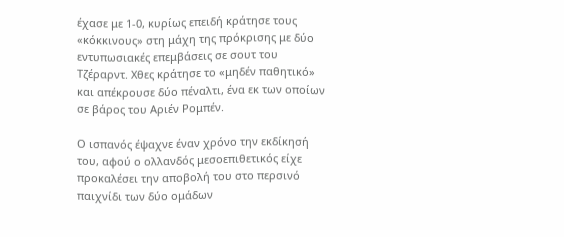έχασε με 1-0, κυρίως επειδή κράτησε τους «κόκκινους» στη μάχη της πρόκρισης με δύο εντυπωσιακές επεμβάσεις σε σουτ του Τζέραρντ. Χθες κράτησε το «μηδέν παθητικό» και απέκρουσε δύο πέναλτι, ένα εκ των οποίων σε βάρος του Αριέν Ρομπέν.

Ο ισπανός έψαχνε έναν χρόνο την εκδίκησή του, αφού ο ολλανδός μεσοεπιθετικός είχε προκαλέσει την αποβολή του στο περσινό παιχνίδι των δύο ομάδων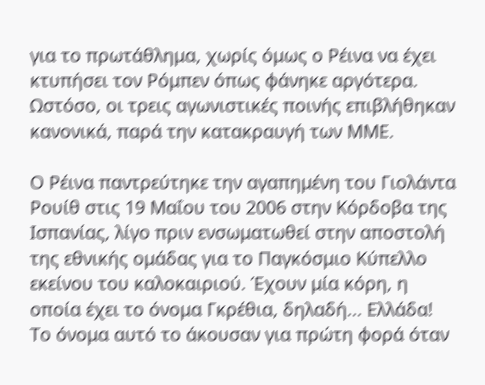για το πρωτάθλημα, χωρίς όμως ο Ρέινα να έχει κτυπήσει τον Ρόμπεν όπως φάνηκε αργότερα. Ωστόσο, οι τρεις αγωνιστικές ποινής επιβλήθηκαν κανονικά, παρά την κατακραυγή των ΜΜΕ.

Ο Ρέινα παντρεύτηκε την αγαπημένη του Γιολάντα Ρουίθ στις 19 Μαΐου του 2006 στην Κόρδοβα της Ισπανίας, λίγο πριν ενσωματωθεί στην αποστολή της εθνικής ομάδας για το Παγκόσμιο Κύπελλο εκείνου του καλοκαιριού. Έχουν μία κόρη, η οποία έχει το όνομα Γκρέθια, δηλαδή... Ελλάδα! Το όνομα αυτό το άκουσαν για πρώτη φορά όταν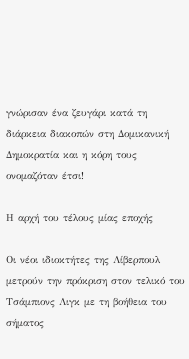γνώρισαν ένα ζευγάρι κατά τη διάρκεια διακοπών στη Δομικανική Δημοκρατία και η κόρη τους ονομαζόταν έτσι!

Η αρχή του τέλους μίας εποχής

Οι νέοι ιδιοκτήτες της Λίβερπουλ μετρούν την πρόκριση στον τελικό του Τσάμπιονς Λιγκ με τη βοήθεια του σήματος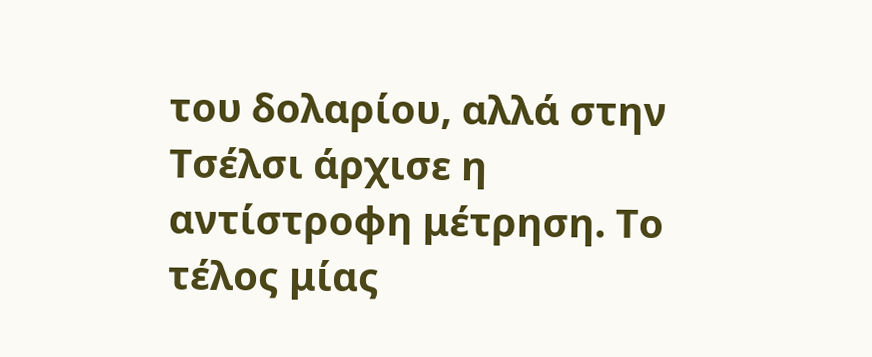του δολαρίου, αλλά στην Τσέλσι άρχισε η αντίστροφη μέτρηση. Το τέλος μίας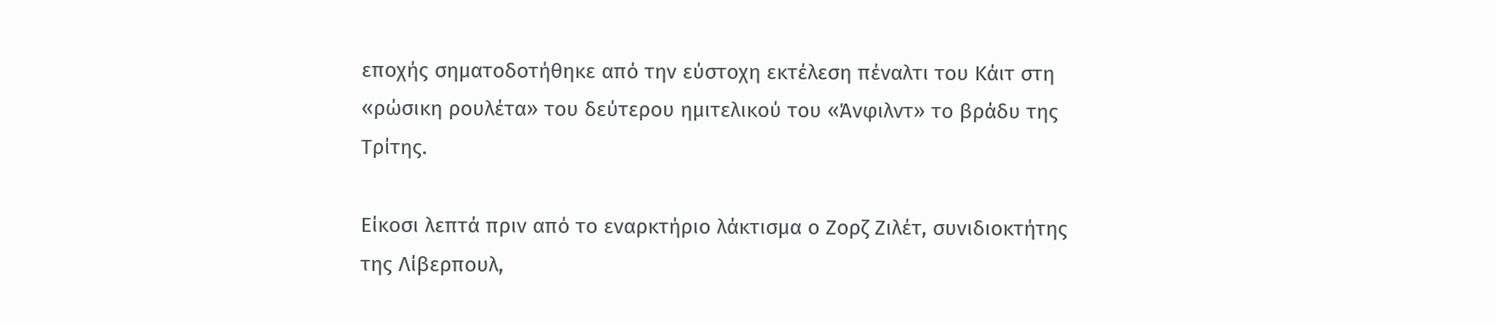εποχής σηματοδοτήθηκε από την εύστοχη εκτέλεση πέναλτι του Κάιτ στη «ρώσικη ρουλέτα» του δεύτερου ημιτελικού του «Άνφιλντ» το βράδυ της Τρίτης.

Είκοσι λεπτά πριν από το εναρκτήριο λάκτισμα ο Ζορζ Ζιλέτ, συνιδιοκτήτης της Λίβερπουλ,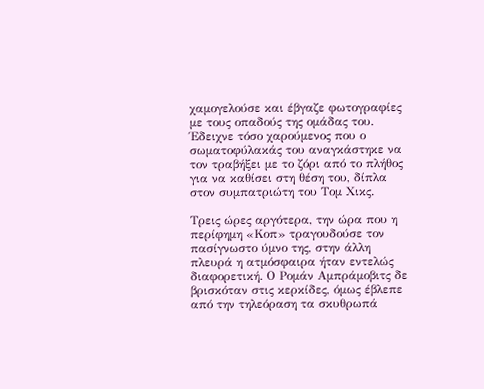χαμογελούσε και έβγαζε φωτογραφίες με τους οπαδούς της ομάδας του. Έδειχνε τόσο χαρούμενος που ο σωματοφύλακάς του αναγκάστηκε να τον τραβήξει με το ζόρι από το πλήθος για να καθίσει στη θέση του, δίπλα στον συμπατριώτη του Τομ Χικς.

Τρεις ώρες αργότερα, την ώρα που η περίφημη «Κοπ» τραγουδούσε τον πασίγνωστο ύμνο της, στην άλλη πλευρά η ατμόσφαιρα ήταν εντελώς διαφορετική. Ο Ρομάν Αμπράμοβιτς δε βρισκόταν στις κερκίδες, όμως έβλεπε από την τηλεόραση τα σκυθρωπά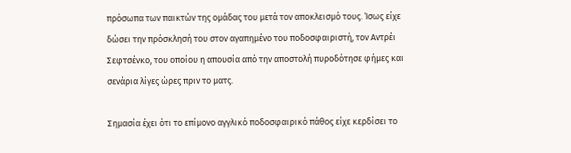πρόσωπα των παικτών της ομάδας του μετά τον αποκλεισμό τους. Ίσως είχε δώσει την πρόσκλησή του στον αγαπημένο του ποδοσφαιριστή, τον Αντρέι Σεφτσένκο, του οποίου η απουσία από την αποστολή πυροδότησε φήμες και σενάρια λίγες ώρες πριν το ματς.

Σημασία έχει ότι το επίμονο αγγλικό ποδοσφαιρικό πάθος είχε κερδίσει το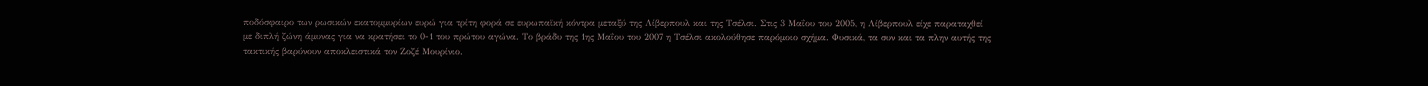ποδόσφαιρο των ρωσικών εκατομμυρίων ευρώ για τρίτη φορά σε ευρωπαϊκή κόντρα μεταξύ της Λίβερπουλ και της Τσέλσι. Στις 3 Μαΐου του 2005, η Λίβερπουλ είχε παραταχθεί με διπλή ζώνη άμυνας για να κρατήσει το 0-1 του πρώτου αγώνα. Το βράδυ της 1ης Μαΐου του 2007 η Τσέλσι ακολούθησε παρόμοιο σχήμα. Φυσικά, τα συν και τα πλην αυτής της τακτικής βαρύνουν αποκλειστικά τον Ζοζέ Μουρίνιο.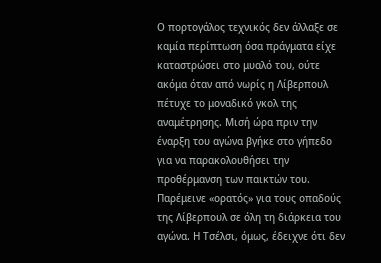Ο πορτογάλος τεχνικός δεν άλλαξε σε καμία περίπτωση όσα πράγματα είχε καταστρώσει στο μυαλό του, ούτε ακόμα όταν από νωρίς η Λίβερπουλ πέτυχε το μοναδικό γκολ της αναμέτρησης. Μισή ώρα πριν την έναρξη του αγώνα βγήκε στο γήπεδο για να παρακολουθήσει την προθέρμανση των παικτών του. Παρέμεινε «ορατός» για τους οπαδούς της Λίβερπουλ σε όλη τη διάρκεια του αγώνα. Η Τσέλσι, όμως, έδειχνε ότι δεν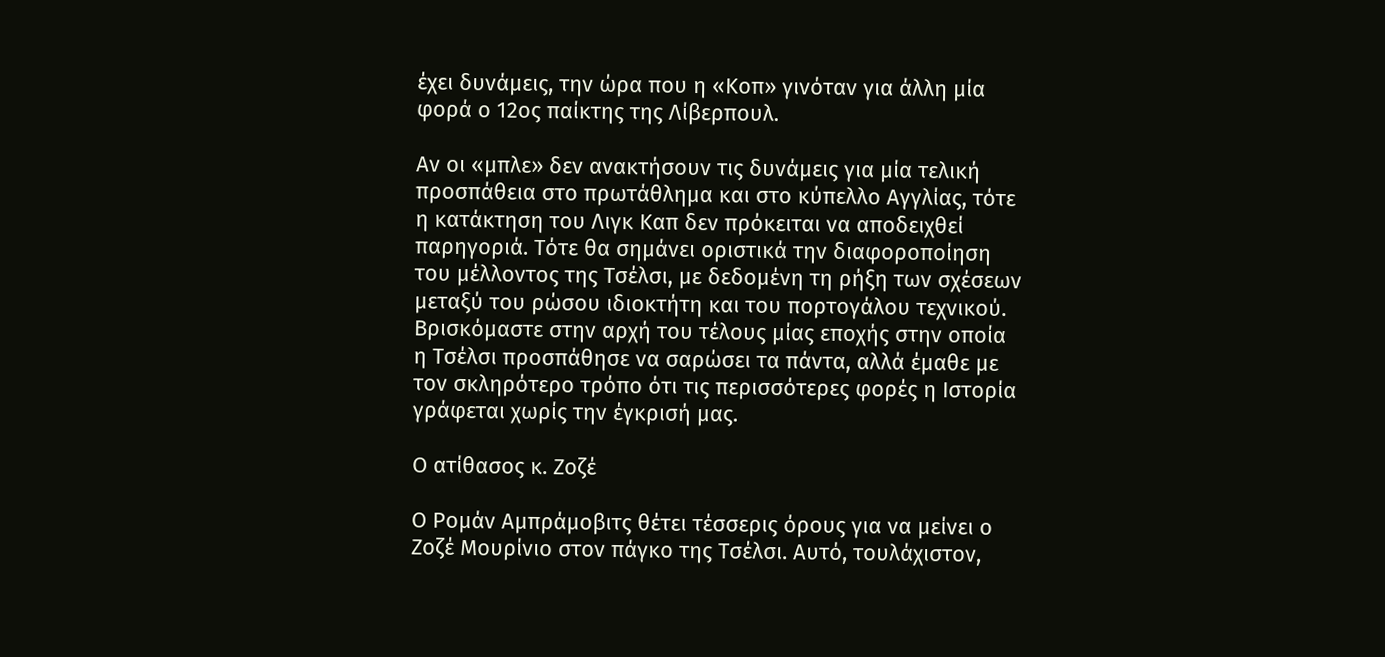έχει δυνάμεις, την ώρα που η «Κοπ» γινόταν για άλλη μία φορά ο 12ος παίκτης της Λίβερπουλ.

Αν οι «μπλε» δεν ανακτήσουν τις δυνάμεις για μία τελική προσπάθεια στο πρωτάθλημα και στο κύπελλο Αγγλίας, τότε η κατάκτηση του Λιγκ Καπ δεν πρόκειται να αποδειχθεί παρηγοριά. Τότε θα σημάνει οριστικά την διαφοροποίηση του μέλλοντος της Τσέλσι, με δεδομένη τη ρήξη των σχέσεων μεταξύ του ρώσου ιδιοκτήτη και του πορτογάλου τεχνικού. Βρισκόμαστε στην αρχή του τέλους μίας εποχής στην οποία η Τσέλσι προσπάθησε να σαρώσει τα πάντα, αλλά έμαθε με τον σκληρότερο τρόπο ότι τις περισσότερες φορές η Ιστορία γράφεται χωρίς την έγκρισή μας.

Ο ατίθασος κ. Ζοζέ

Ο Ρομάν Αμπράμοβιτς θέτει τέσσερις όρους για να μείνει ο Ζοζέ Μουρίνιο στον πάγκο της Τσέλσι. Αυτό, τουλάχιστον,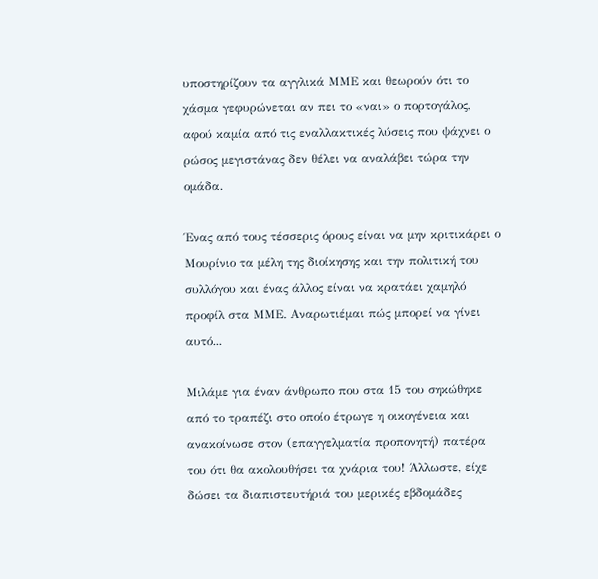υποστηρίζουν τα αγγλικά ΜΜΕ και θεωρούν ότι το χάσμα γεφυρώνεται αν πει το «ναι» ο πορτογάλος, αφού καμία από τις εναλλακτικές λύσεις που ψάχνει ο ρώσος μεγιστάνας δεν θέλει να αναλάβει τώρα την ομάδα.

Ένας από τους τέσσερις όρους είναι να μην κριτικάρει ο Μουρίνιο τα μέλη της διοίκησης και την πολιτική του συλλόγου και ένας άλλος είναι να κρατάει χαμηλό προφίλ στα ΜΜΕ. Αναρωτιέμαι πώς μπορεί να γίνει αυτό...

Μιλάμε για έναν άνθρωπο που στα 15 του σηκώθηκε από το τραπέζι στο οποίο έτρωγε η οικογένεια και ανακοίνωσε στον (επαγγελματία προπονητή) πατέρα του ότι θα ακολουθήσει τα χνάρια του! Άλλωστε, είχε δώσει τα διαπιστευτήριά του μερικές εβδομάδες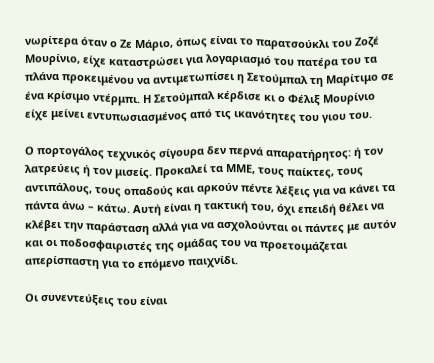νωρίτερα όταν ο Ζε Μάριο, όπως είναι το παρατσούκλι του Ζοζέ Μουρίνιο, είχε καταστρώσει για λογαριασμό του πατέρα του τα πλάνα προκειμένου να αντιμετωπίσει η Σετούμπαλ τη Μαρίτιμο σε ένα κρίσιμο ντέρμπι. Η Σετούμπαλ κέρδισε κι ο Φέλιξ Μουρίνιο είχε μείνει εντυπωσιασμένος από τις ικανότητες του γιου του.

Ο πορτογάλος τεχνικός σίγουρα δεν περνά απαρατήρητος: ή τον λατρεύεις ή τον μισείς. Προκαλεί τα ΜΜΕ, τους παίκτες, τους αντιπάλους, τους οπαδούς και αρκούν πέντε λέξεις για να κάνει τα πάντα άνω – κάτω. Αυτή είναι η τακτική του, όχι επειδή θέλει να κλέβει την παράσταση αλλά για να ασχολούνται οι πάντες με αυτόν και οι ποδοσφαιριστές της ομάδας του να προετοιμάζεται απερίσπαστη για το επόμενο παιχνίδι.

Οι συνεντεύξεις του είναι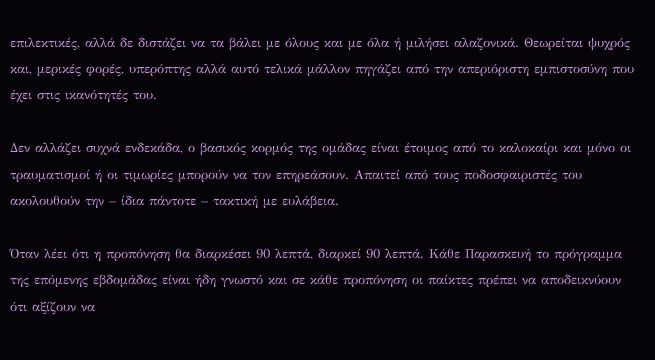επιλεκτικές, αλλά δε διστάζει να τα βάλει με όλους και με όλα ή μιλήσει αλαζονικά. Θεωρείται ψυχρός και, μερικές φορές, υπερόπτης αλλά αυτό τελικά μάλλον πηγάζει από την απεριόριστη εμπιστοσύνη που έχει στις ικανότητές του.

Δεν αλλάζει συχνά ενδεκάδα, ο βασικός κορμός της ομάδας είναι έτοιμος από το καλοκαίρι και μόνο οι τραυματισμοί ή οι τιμωρίες μπορούν να τον επηρεάσουν. Απαιτεί από τους ποδοσφαιριστές του ακολουθούν την – ίδια πάντοτε – τακτική με ευλάβεια.

Όταν λέει ότι η προπόνηση θα διαρκέσει 90 λεπτά, διαρκεί 90 λεπτά. Κάθε Παρασκευή το πρόγραμμα της επόμενης εβδομάδας είναι ήδη γνωστό και σε κάθε προπόνηση οι παίκτες πρέπει να αποδεικνύουν ότι αξίζουν να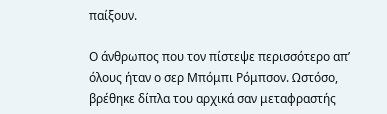παίξουν.

Ο άνθρωπος που τον πίστεψε περισσότερο απ’ όλους ήταν ο σερ Μπόμπι Ρόμπσον. Ωστόσο, βρέθηκε δίπλα του αρχικά σαν μεταφραστής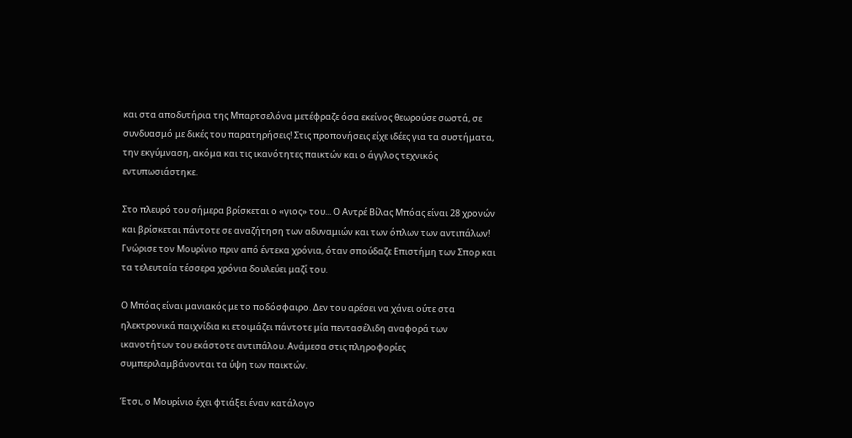και στα αποδυτήρια της Μπαρτσελόνα μετέφραζε όσα εκείνος θεωρούσε σωστά, σε συνδυασμό με δικές του παρατηρήσεις! Στις προπονήσεις είχε ιδέες για τα συστήματα, την εκγύμναση, ακόμα και τις ικανότητες παικτών και ο άγγλος τεχνικός εντυπωσιάστηκε.

Στο πλευρό του σήμερα βρίσκεται ο «γιος» του... Ο Αντρέ Βίλας Μπόας είναι 28 χρονών και βρίσκεται πάντοτε σε αναζήτηση των αδυναμιών και των όπλων των αντιπάλων! Γνώρισε τον Μουρίνιο πριν από έντεκα χρόνια, όταν σπούδαζε Επιστήμη των Σπορ και τα τελευταία τέσσερα χρόνια δουλεύει μαζί του.

Ο Μπόας είναι μανιακός με το ποδόσφαιρο. Δεν του αρέσει να χάνει ούτε στα ηλεκτρονικά παιχνίδια κι ετοιμάζει πάντοτε μία πεντασέλιδη αναφορά των ικανοτήτων του εκάστοτε αντιπάλου. Ανάμεσα στις πληροφορίες συμπεριλαμβάνονται τα ύψη των παικτών.

Έτσι, ο Μουρίνιο έχει φτιάξει έναν κατάλογο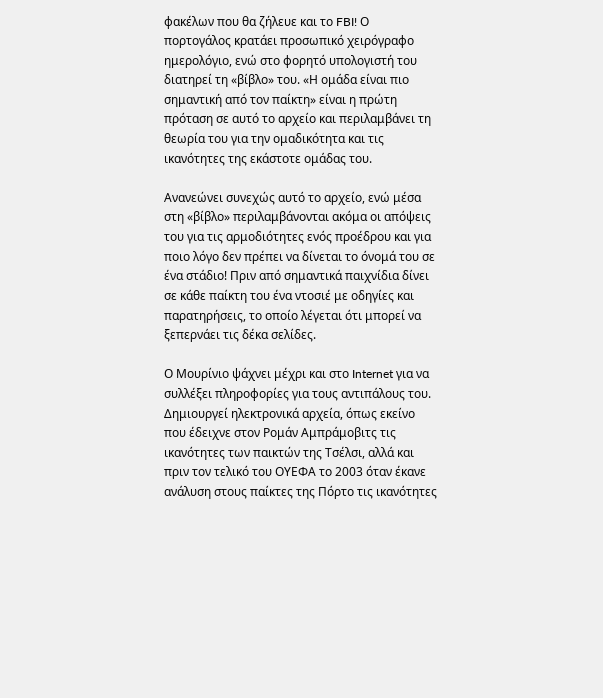φακέλων που θα ζήλευε και το FBI! Ο πορτογάλος κρατάει προσωπικό χειρόγραφο ημερολόγιο, ενώ στο φορητό υπολογιστή του διατηρεί τη «βίβλο» του. «Η ομάδα είναι πιο σημαντική από τον παίκτη» είναι η πρώτη πρόταση σε αυτό το αρχείο και περιλαμβάνει τη θεωρία του για την ομαδικότητα και τις ικανότητες της εκάστοτε ομάδας του.

Ανανεώνει συνεχώς αυτό το αρχείο, ενώ μέσα στη «βίβλο» περιλαμβάνονται ακόμα οι απόψεις του για τις αρμοδιότητες ενός προέδρου και για ποιο λόγο δεν πρέπει να δίνεται το όνομά του σε ένα στάδιο! Πριν από σημαντικά παιχνίδια δίνει σε κάθε παίκτη του ένα ντοσιέ με οδηγίες και παρατηρήσεις, το οποίο λέγεται ότι μπορεί να ξεπερνάει τις δέκα σελίδες.

Ο Μουρίνιο ψάχνει μέχρι και στο Internet για να συλλέξει πληροφορίες για τους αντιπάλους του. Δημιουργεί ηλεκτρονικά αρχεία, όπως εκείνο που έδειχνε στον Ρομάν Αμπράμοβιτς τις ικανότητες των παικτών της Τσέλσι, αλλά και πριν τον τελικό του ΟΥΕΦΑ το 2003 όταν έκανε ανάλυση στους παίκτες της Πόρτο τις ικανότητες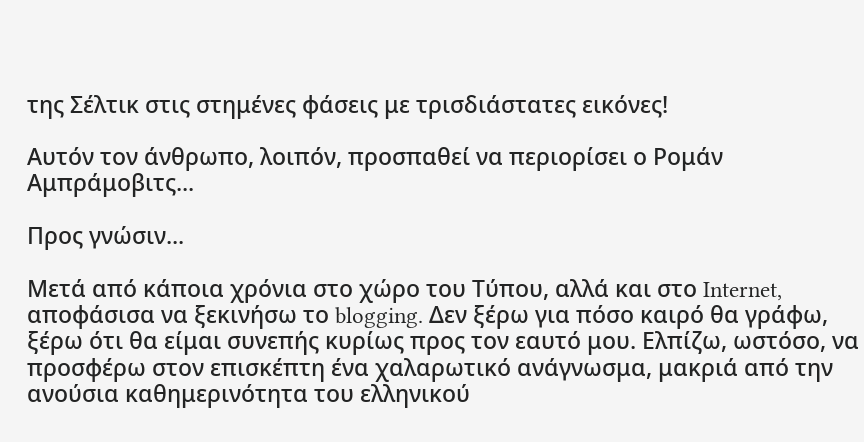της Σέλτικ στις στημένες φάσεις με τρισδιάστατες εικόνες!

Αυτόν τον άνθρωπο, λοιπόν, προσπαθεί να περιορίσει ο Ρομάν Αμπράμοβιτς...

Προς γνώσιν...

Μετά από κάποια χρόνια στο χώρο του Τύπου, αλλά και στο Internet, αποφάσισα να ξεκινήσω το blogging. Δεν ξέρω για πόσο καιρό θα γράφω, ξέρω ότι θα είμαι συνεπής κυρίως προς τον εαυτό μου. Ελπίζω, ωστόσο, να προσφέρω στον επισκέπτη ένα χαλαρωτικό ανάγνωσμα, μακριά από την ανούσια καθημερινότητα του ελληνικού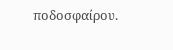ποδοσφαίρου.